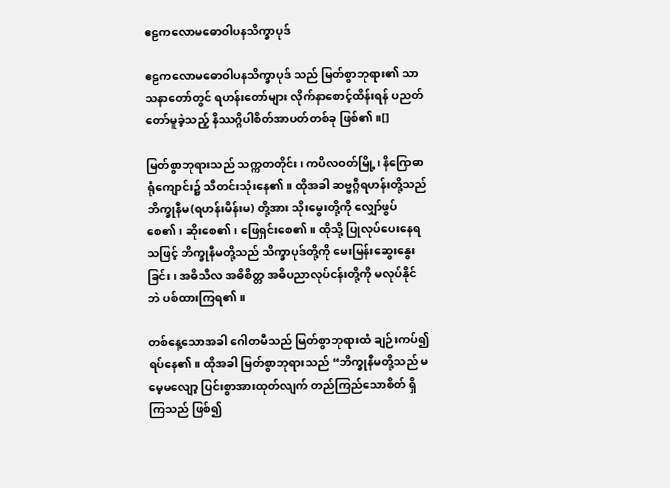ဧဠကလောမဓောဝါပနသိက္ခာပုဒ်

ဧဠကလောမဓောဝါပနသိက္ခာပုဒ် သည် မြတ်စွာဘုရား၏ သာသနာတော်တွင် ရဟန်းတော်များ လိုက်နာစောင့်ထိန်းရန် ပညတ်တော်မူခဲ့သည့် နိဿဂ္ဂိပါစိတ်အာပတ်တစ်ခု ဖြစ်၏။[]

မြတ်စွာဘုရားသည် သက္ကတတိုင်း၊ ကပိလဝတ်မြို့၊ နိဂြောဓာရုံကျောင်း၌ သီတင်းသုံးနေ၏။ ထိုအခါ ဆဗ္ဗဂ္ဂီရဟန်းတို့သည် ဘိက္ခုနီမ(ရဟန်းမိန်းမ) တို့အား သိုးမွေးတို့ကို လျှော်ဖွပ်စေ၏၊ ဆိုးစေ၏၊ ဖြေရှင်းစေ၏။ ထိုသို့ ပြုလုပ်ပေးနေရသဖြင့် ဘိက္ခုနီမတို့သည် သိက္ခာပုဒ်တို့ကို မေးမြန်းဆွေးနွေးခြင်း၊ အဓိသီလ အဓိစိတ္တ အဓိပညာလုပ်ငန်းတို့ကို မလုပ်နိုင်ဘဲ ပစ်ထားကြရ၏။

တစ်နေ့သောအခါ ဂေါတမီသည် မြတ်စွာဘုရားထံ ချဉ်းကပ်၍ ရပ်နေ၏။ ထိုအခါ မြတ်စွာဘုရားသည် “ဘိက္ခုနီမတို့သည် မမေ့မလျော့ ပြင်းစွာအားထုတ်လျက် တည်ကြည်သောစိတ် ရှိကြသည် ဖြစ်၍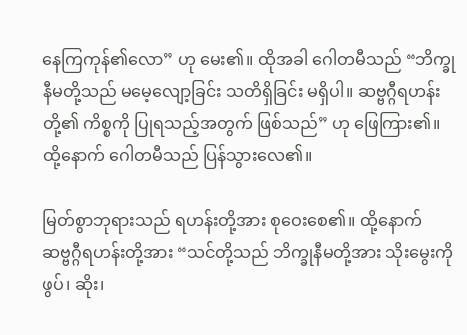နေကြကုန်၏လော” ဟု မေး၏။ ထိုအခါ ဂေါတမီသည် “ဘိက္ခုနီမတို့သည် မမေ့လျော့ခြင်း သတိရှိခြင်း မရှိပါ။ ဆဗ္ဗဂ္ဂီရဟန်းတို့၏ ကိစ္စကို ပြုရသည့်အတွက် ဖြစ်သည်” ဟု ဖြေကြား၏။ ထို့နောက် ဂေါတမီသည် ပြန်သွားလေ၏။

မြတ်စွာဘုရားသည် ရဟန်းတို့အား စုဝေးစေ၏။ ထို့နောက် ဆဗ္ဗဂ္ဂီရဟန်းတို့အား “သင်တို့သည် ဘိက္ခုနီမတို့အား သိုးမွေးကို ဖွပ်၊ ဆိုး၊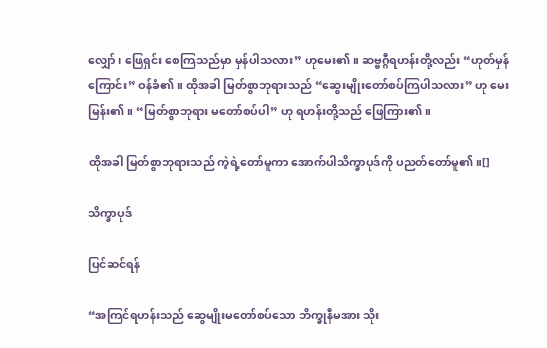လျှော်၊ ဖြေရှင်း စေကြသည်မှာ မှန်ပါသလား” ဟုမေး၏။ ဆဗ္ဗဂ္ဂီရဟန်းတို့လည်း “ဟုတ်မှန်ကြောင်း” ဝန်ခံ၏။ ထိုအခါ မြတ်စွာဘုရားသည် “ဆွေးမျိုးတော်စပ်ကြပါသလား” ဟု မေးမြန်း၏။ “မြတ်စွာဘုရား မတော်စပ်ပါ” ဟု ရဟန်းတို့သည် ဖြေကြား၏။

ထိုအခါ မြတ်စွာဘုရားသည် ကဲ့ရဲ့တော်မူကာ အောက်ပါသိက္ခာပုဒ်ကို ပညတ်တော်မူ၏။[]

သိက္ခာပုဒ်

ပြင်ဆင်ရန်

“အကြင်ရဟန်းသည် ဆွေမျိုးမတော်စပ်သော ဘိက္ခုနီမအား သိုး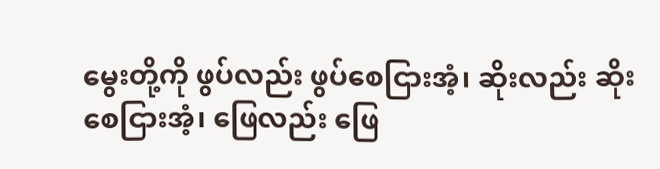မွေးတို့ကို ဖွပ်လည်း ဖွပ်စေငြားအံ့၊ ဆိုးလည်း ဆိုးစေငြားအံ့၊ ဖြေလည်း ဖြေ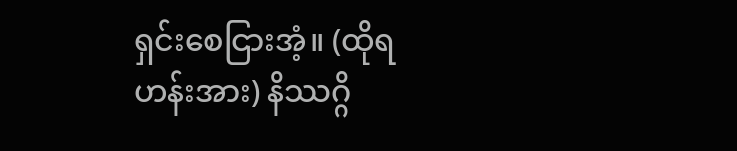ရှင်းစေငြားအံ့။ (ထိုရဟန်းအား) နိဿဂ္ဂိ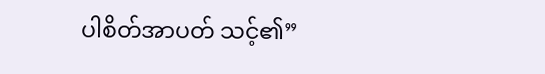ပါစိတ်အာပတ် သင့်၏”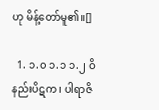ဟု မိန့်တော်မူ၏။[]

  1. ၁.၀ ၁.၁ ၁.၂ ဝိနည်းပိဋက၊ ပါရာဇိ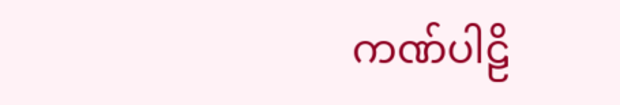ကဏ်ပါဠိ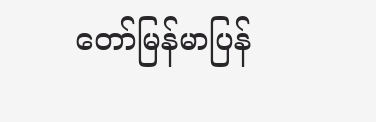တော်မြန်မာပြန်